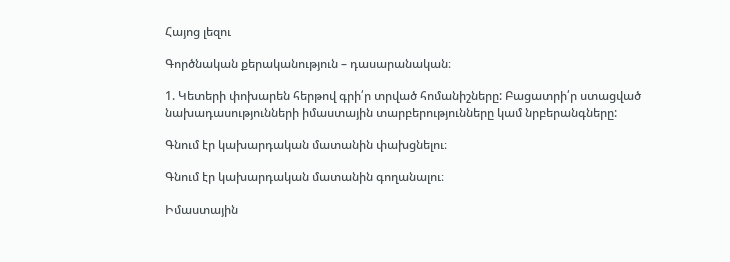Հայոց լեզու

Գործնական քերականություն – դասարանական։

1. Կետերի փոխարեն հերթով գրի՛ր տրված հոմանիշները: Բացատրի՛ր ստացված նախադասությունների իմաստային տարբերությունները կամ նրբերանգները:

Գնում էր կախարդական մատանին փախցնելու։

Գնում էր կախարդական մատանին գողանալու։

Իմաստային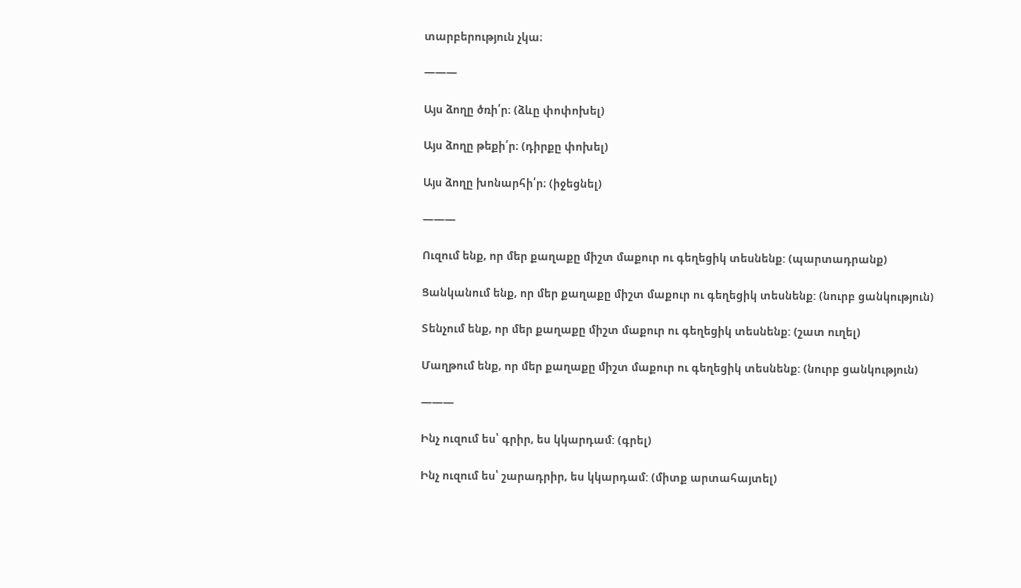տարբերություն չկա։

———

Այս ձողը ծռի՛ր։ (ձևը փոփոխել)

Այս ձողը թեքի՛ր։ (դիրքը փոխել)

Այս ձողը խոնարհի՛ր։ (իջեցնել)

———

Ուզում ենք, որ մեր քաղաքը միշտ մաքուր ու գեղեցիկ տեսնենք: (պարտադրանք)

Ցանկանում ենք, որ մեր քաղաքը միշտ մաքուր ու գեղեցիկ տեսնենք: (նուրբ ցանկություն)

Տենչում ենք, որ մեր քաղաքը միշտ մաքուր ու գեղեցիկ տեսնենք: (շատ ուղել)

Մաղթում ենք, որ մեր քաղաքը միշտ մաքուր ու գեղեցիկ տեսնենք: (նուրբ ցանկություն)

———

Ինչ ուզում ես՝ գրիր, ես կկարդամ: (գրել)

Ինչ ուզում ես՝ շարադրիր, ես կկարդամ: (միտք արտահայտել)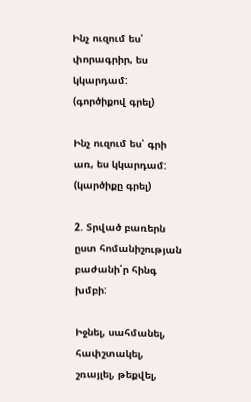Ինչ ուզում ես՝ փորագրիր, ես կկարդամ: (գործիքով գրել)

Ինչ ուզում ես՝ գրի առ, ես կկարդամ: (կարծիքը գրել)

2. Տրված բառերն ըստ հոմանիշության բաժանի՛ր հինգ խմբի:

Իջնել, սահմանել, հափշտակել, շռայլել, թեքվել,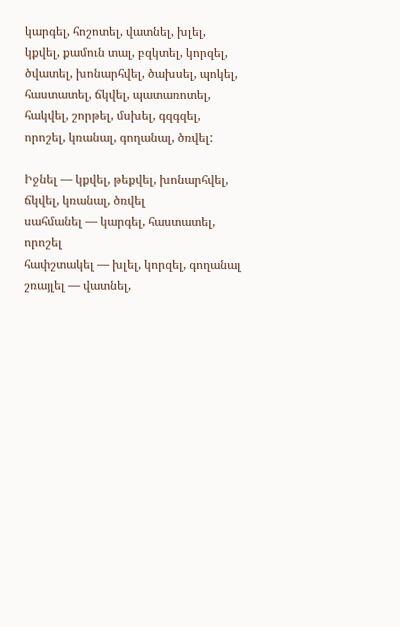կարգել, հոշոտել, վատնել, խլել, կքվել, քամուն տալ, բզկտել, կորզել, ծվատել, խոնարհվել, ծախսել, պոկել, հաստատել, ճկվել, պատառոտել, հակվել, շորթել, մսխել, գզգզել, որոշել, կռանալ, գողանալ, ծռվել:

Իջնել — կքվել, թեքվել, խոնարհվել, ճկվել, կռանալ, ծռվել
սահմանել — կարգել, հաստատել, որոշել
հափշտակել — խլել, կորզել, գողանալ
շռայլել — վատնել,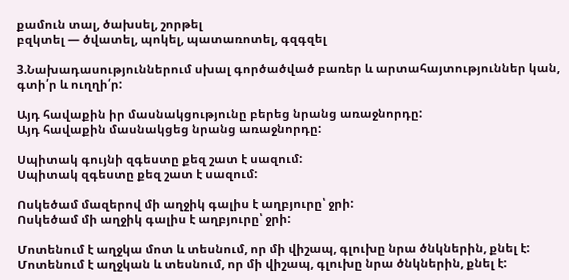քամուն տալ, ծախսել, շորթել
բզկտել — ծվատել, պոկել, պատառոտել, գզգզել

3.Նախադասություններում սխալ գործածված բառեր և արտահայտություններ կան, գտի՛ր և ուղղի՛ր:

Այդ հավաքին իր մասնակցությունը բերեց նրանց առաջնորդը:
Այդ հավաքին մասնակցեց նրանց առաջնորդը:

Սպիտակ գույնի զգեստը քեզ շատ է սազում:
Սպիտակ զգեստը քեզ շատ է սազում:

Ոսկեծամ մազերով մի աղջիկ գալիս է աղբյուրը՝ ջրի:
Ոսկեծամ մի աղջիկ գալիս է աղբյուրը՝ ջրի:

Մոտենում է աղջկա մոտ և տեսնում, որ մի վիշապ, գլուխը նրա ծնկներին, քնել է:
Մոտենում է աղջկան և տեսնում, որ մի վիշապ, գլուխը նրա ծնկներին, քնել է: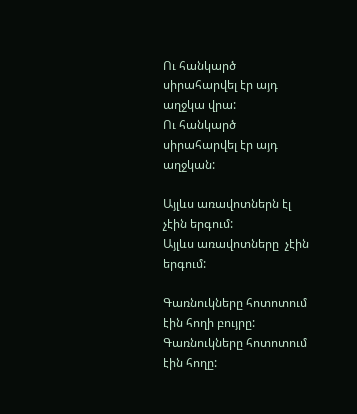Ու հանկարծ սիրահարվել էր այդ աղջկա վրա:
Ու հանկարծ սիրահարվել էր այդ աղջկան:

Այլևս առավոտներն էլ չէին երգում:
Այլևս առավոտները  չէին երգում:

Գառնուկները հոտոտում էին հողի բույրը:
Գառնուկները հոտոտում էին հողը: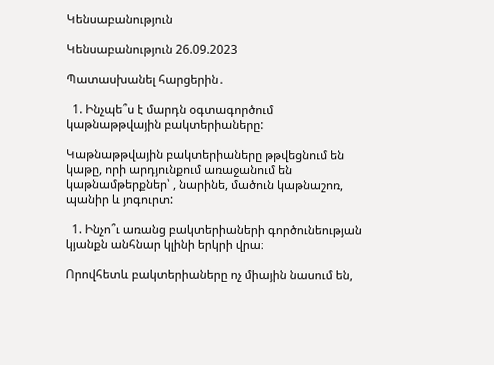Կենսաբանություն

Կենսաբանություն 26.09.2023

Պատասխանել հարցերին․

  1. Ինչպե՞ս է մարդն օգտագործում կաթնաթթվային բակտերիաները:

Կաթնաթթվային բակտերիաները թթվեցնում են կաթը, որի արդյունքում առաջանում են կաթնամթերքներ՝ , նարինե, մածուն կաթնաշոռ, պանիր և յոգուրտ:

  1. Ինչո՞ւ առանց բակտերիաների գործունեության կյանքն անհնար կլինի երկրի վրա։

Որովհետև բակտերիաները ոչ միային նասում են,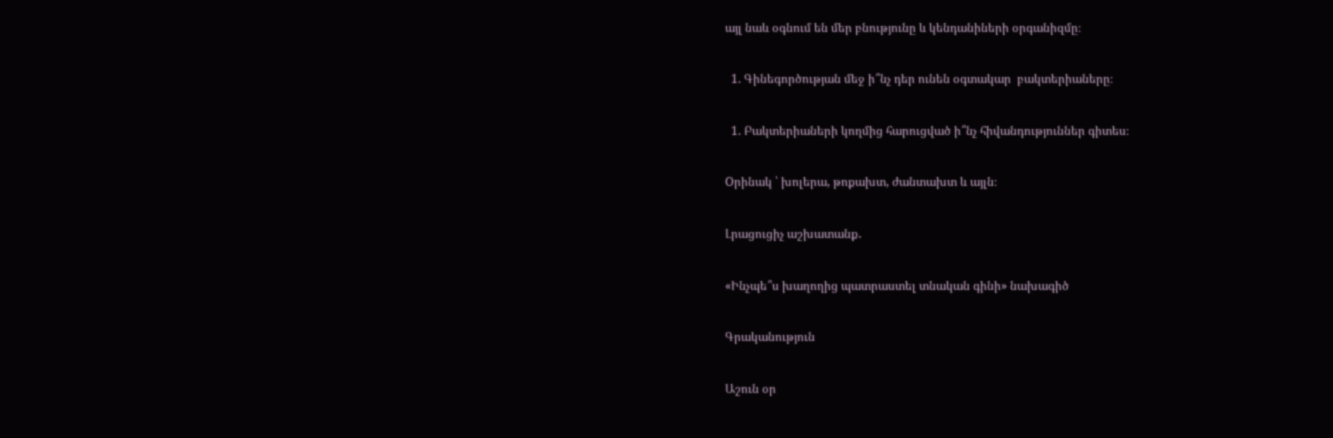այլ նաև օգնում են մեր բնությունը և կենդանիների օրգանիզմը։

  1. Գինեգործության մեջ ի՞նչ դեր ունեն օգտակար  բակտերիաները։

  1. Բակտերիաների կողմից հարուցված ի՞նչ հիվանդություններ գիտես։

Oրինակ ՝ խոլերա, թոքախտ, ժանտախտ և այլն։

Լրացուցիչ աշխատանք․

«Ինչպե՞ս խաղողից պատրաստել տնական գինի» նախագիծ

Գրականություն

Աշուն օր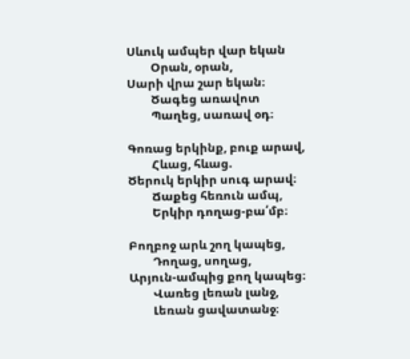Սևուկ ամպեր վար եկան
        Օրան, օրան,
Սարի վրա շար եկան։
        Ծագեց առավոտ
        Պաղեց, սառավ օդ։

Գոռաց երկինք, բուք արավ,
        Հևաց, հևաց.
Ծերուկ երկիր սուգ արավ։
        Ճաքեց հեռուն ամպ,
        Երկիր դողաց-բա՛մբ։

Բողբոջ արև շող կապեց,
        Դողաց, սողաց,
Արյուն-ամպից քող կապեց։
        Վառեց լեռան լանջ,
        Լեռան ցավատանջ։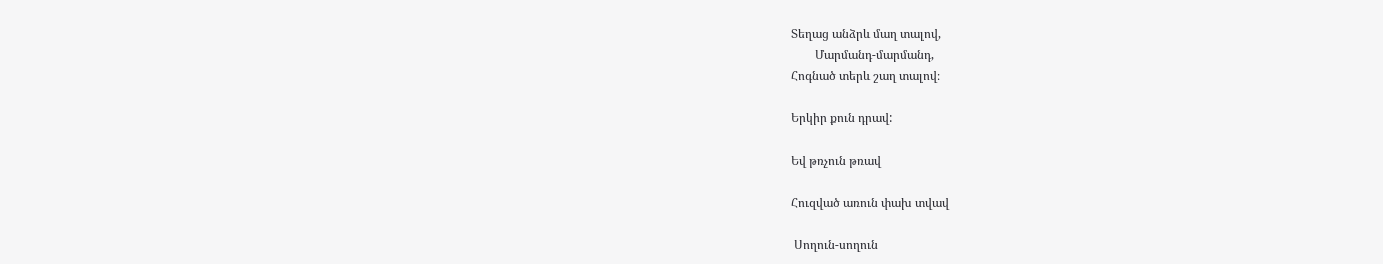Տեղաց անձրև մաղ տալով,
        Մարմանդ-մարմանդ,
Հոգնած տերև շաղ տալով։

Երկիր քուն դրավ:

Եվ թռչուն թռավ

Հուզված առուն փախ տվավ

 Սողուն-սողուն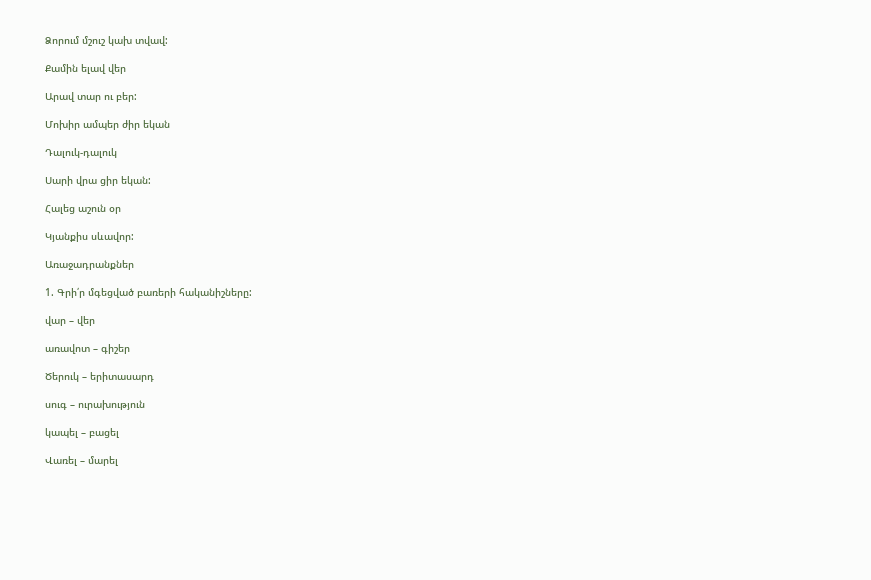Ձորում մշուշ կախ տվավ:

Քամին ելավ վեր

Արավ տար ու բեր:

Մոխիր ամպեր ժիր եկան

Դալուկ-դալուկ

Սարի վրա ցիր եկան:

Հալեց աշուն օր

Կյանքիս սևավոր:

Առաջադրանքներ

1. Գրի՛ր մգեցված բառերի հականիշները:

վար – վեր

առավոտ – գիշեր

Ծերուկ – երիտասարդ

սուգ – ուրախություն

կապել – բացել

Վառել – մարել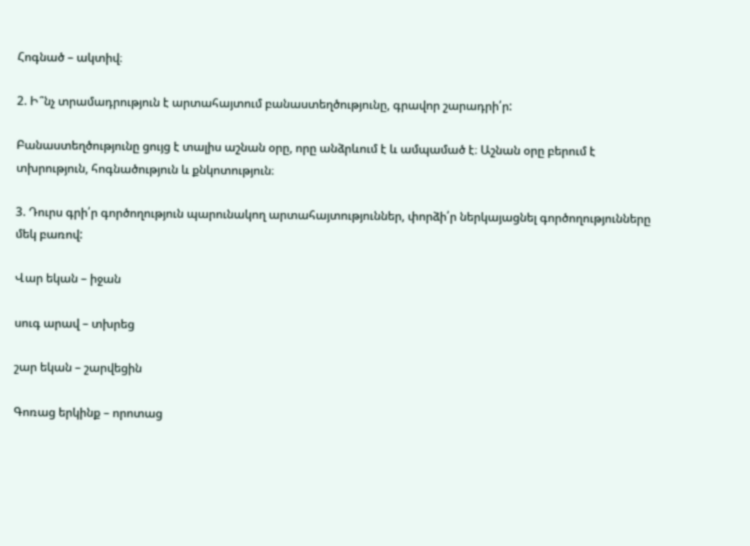Հոգնած – ակտիվ։

2. Ի՞նչ տրամադրություն է արտահայտում բանաստեղծությունը, գրավոր շարադրի՛ր:

Բանաստեղծությունը ցույց է տալիս աշնան օրը, որը անձրևում է և ամպամած է։ Աշնան օրը բերում է տխրություն, հոգնածություն և քնկոտություն։

3. Դուրս գրի՛ր գործողություն պարունակող արտահայտություններ, փորձի՛ր ներկայացնել գործողությունները մեկ բառով:

Վար եկան – իջան

սուգ արավ – տխրեց

շար եկան – շարվեցին

Գոռաց երկինք – որոտաց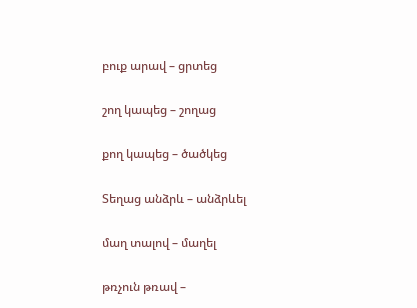բուք արավ – ցրտեց

շող կապեց – շողաց

քող կապեց – ծածկեց

Տեղաց անձրև – անձրևել

մաղ տալով – մաղել

թռչուն թռավ –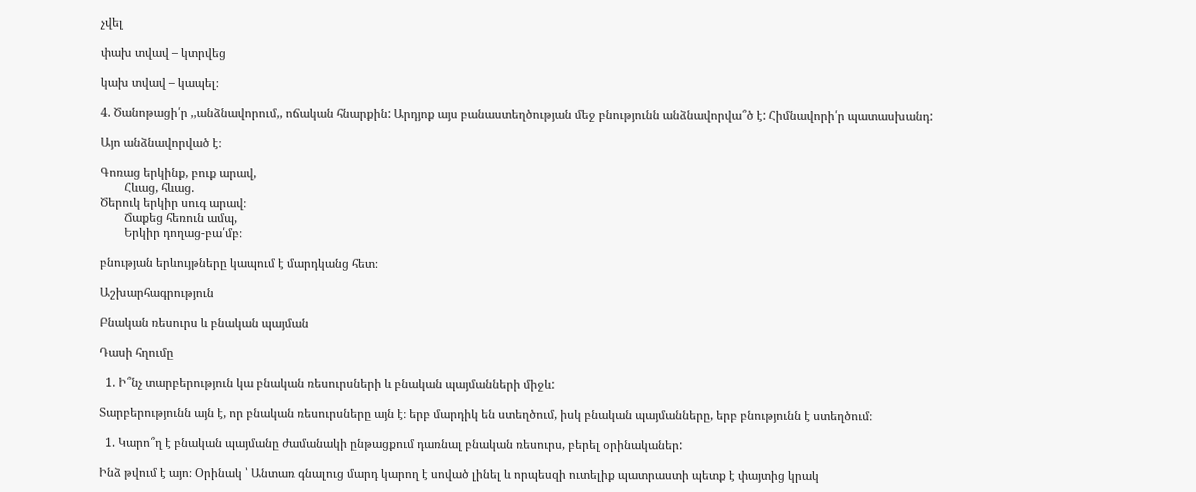չվել

փախ տվավ – կտրվեց

կախ տվավ – կապել։

4. Ծանոթացի՛ր ,,անձնավորում,, ոճական հնարքին: Արդյոք այս բանաստեղծության մեջ բնությունն անձնավորվա՞ծ է: Հիմնավորի՛ր պատասխանդ:

Այո անձնավորված է։

Գոռաց երկինք, բուք արավ,
        Հևաց, հևաց.
Ծերուկ երկիր սուգ արավ։
        Ճաքեց հեռուն ամպ,
        Երկիր դողաց-բա՛մբ։

բնության երևույթները կապում է մարդկանց հետ։

Աշխարհագրություն

Բնական ռեսուրս և բնական պայման

Դասի հղումը

  1. Ի՞նչ տարբերություն կա բնական ռեսուրսների և բնական պայմանների միջև:

Տարբերությունն այն է, որ բնական ռեսուրսները այն է։ երբ մարդիկ են ստեղծում, իսկ բնական պայմանները, երբ բնությունն է ստեղծում։

  1. Կարո՞ղ է բնական պայմանը ժամանակի ընթացքում դառնալ բնական ռեսուրս, բերել օրինականեր:

Ինձ թվում է այո։ Օրինակ ՝ Անտառ գնալուց մարդ կարող է սոված լինել և որպեսզի ուտելիք պատրաստի պետք է փայտից կրակ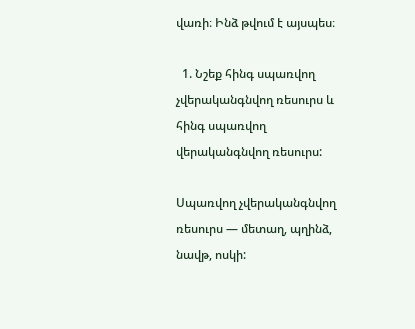վառի։ Ինձ թվում է այսպես։

  1. Նշեք հինգ սպառվող չվերականգնվող ռեսուրս և հինգ սպառվող վերականգնվող ռեսուրս:

Սպառվող չվերականգնվող ռեսուրս — մետաղ, պղինձ, նավթ, ոսկի: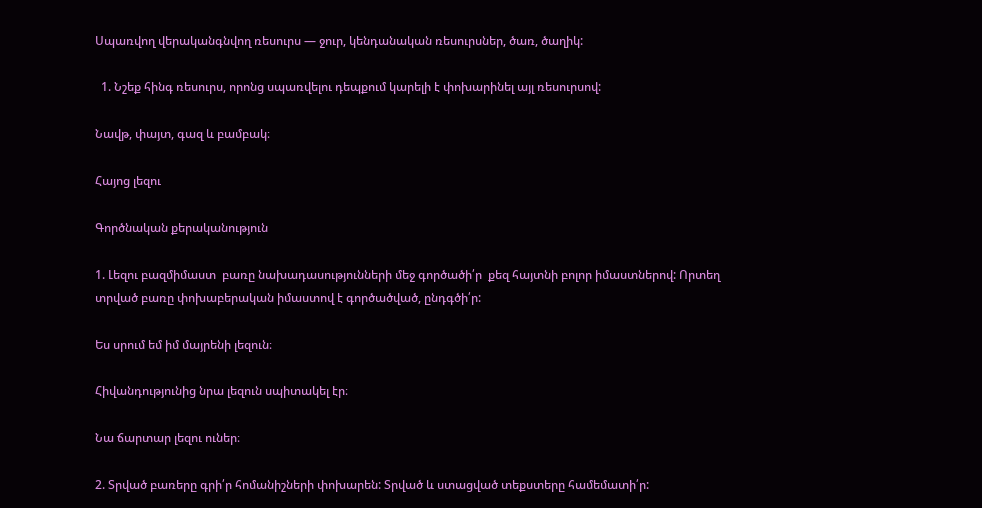Սպառվող վերականգնվող ռեսուրս — ջուր, կենդանական ռեսուրսներ, ծառ, ծաղիկ:

  1. Նշեք հինգ ռեսուրս, որոնց սպառվելու դեպքում կարելի է փոխարինել այլ ռեսուրսով:

Նավթ, փայտ, գազ և բամբակ։

Հայոց լեզու

Գործնական քերականություն

1. Լեզու բազմիմաստ  բառը նախադասությունների մեջ գործածի՛ր  քեզ հայտնի բոլոր իմաստներով: Որտեղ տրված բառը փոխաբերական իմաստով է գործածված, ընդգծի՛ր:

Ես սրում եմ իմ մայրենի լեզուն։

Հիվանդությունից նրա լեզուն սպիտակել էր։

Նա ճարտար լեզու ուներ։

2. Տրված բառերը գրի՛ր հոմանիշների փոխարեն: Տրված և ստացված տեքստերը համեմատի՛ր: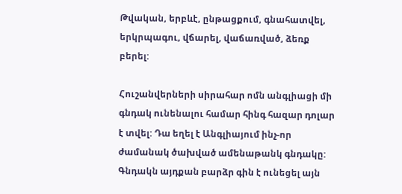Թվական, երբևէ, ընթացքում, գնահատվել, երկրպագու, վճարել, վաճառված, ձեռք բերել:

Հուշանվերների սիրահար ոմն անգլիացի մի գնդակ ունենալու համար հինգ հազար դոլար է տվել: Դա եղել է Անգլիայում ինչ-որ ժամանակ ծախված ամենաթանկ գնդակը: Գնդակն այդքան բարձր գին է ունեցել այն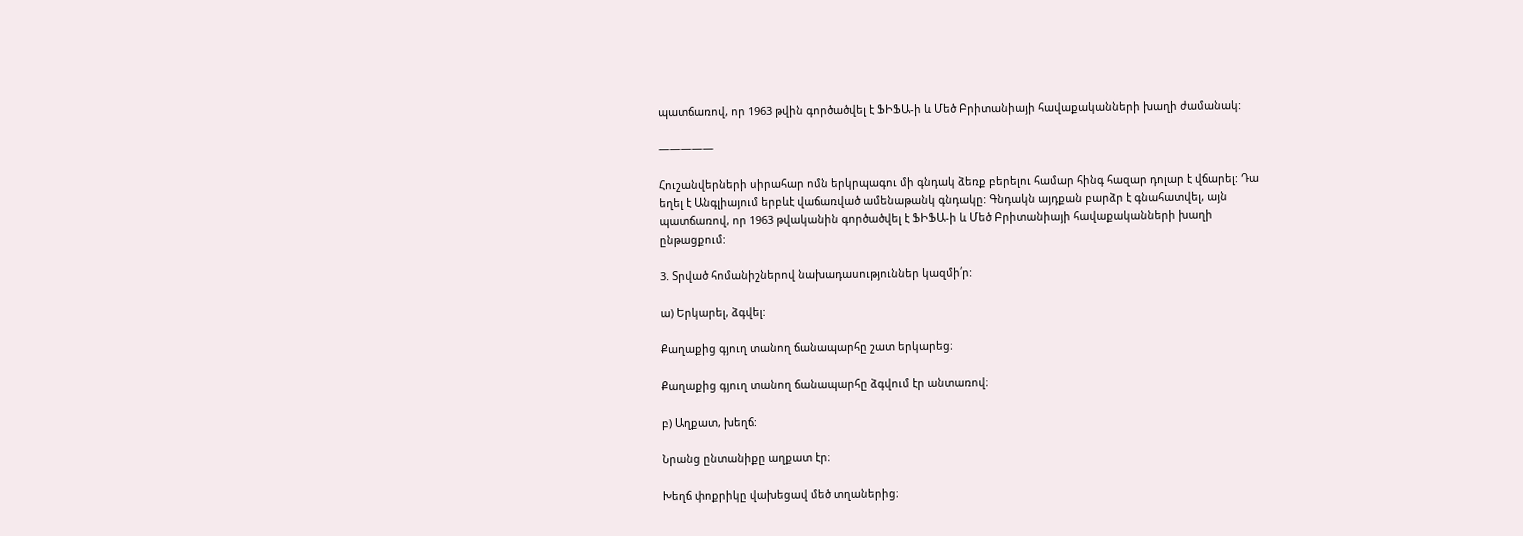պատճառով, որ 1963 թվին գործածվել է ՖԻՖԱ-ի և Մեծ Բրիտանիայի հավաքականների խաղի ժամանակ:

—————

Հուշանվերների սիրահար ոմն երկրպագու մի գնդակ ձեռք բերելու համար հինգ հազար դոլար է վճարել: Դա եղել է Անգլիայում երբևէ վաճառված ամենաթանկ գնդակը: Գնդակն այդքան բարձր է գնահատվել, այն պատճառով, որ 1963 թվականին գործածվել է ՖԻՖԱ-ի և Մեծ Բրիտանիայի հավաքականների խաղի ընթացքում:

3. Տրված հոմանիշներով նախադասություններ կազմի՛ր:

ա) Երկարել, ձգվել:

Քաղաքից գյուղ տանող ճանապարհը շատ երկարեց։

Քաղաքից գյուղ տանող ճանապարհը ձգվում էր անտառով։

բ) Աղքատ, խեղճ:

Նրանց ընտանիքը աղքատ էր։

Խեղճ փոքրիկը վախեցավ մեծ տղաներից։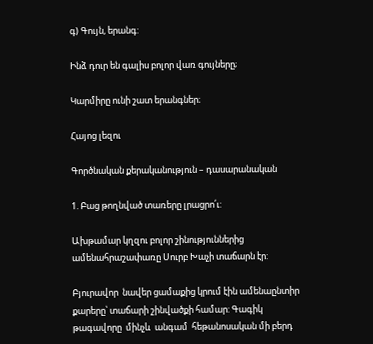գ) Գույն, երանգ:

Ինձ դուր են գալիս բոլոր վառ գույները;

Կարմիրը ունի շատ երանգներ։

Հայոց լեզու

Գործնական քերականություն – դասարանական

1. Բաց թողնված տառերը լրացրո՛ւ:

Ախթամար կղզու բոլոր շինություններից ամենահրաշափառը Սուրբ Խաչի տաճարն էր:

Բյուրավոր  նավեր ցամաքից կրում էին ամենաընտիր քարերը՝ տաճարի շինվածքի համար: Գագիկ թագավորը  մինչև  անգամ  հեթանոսական մի բերդ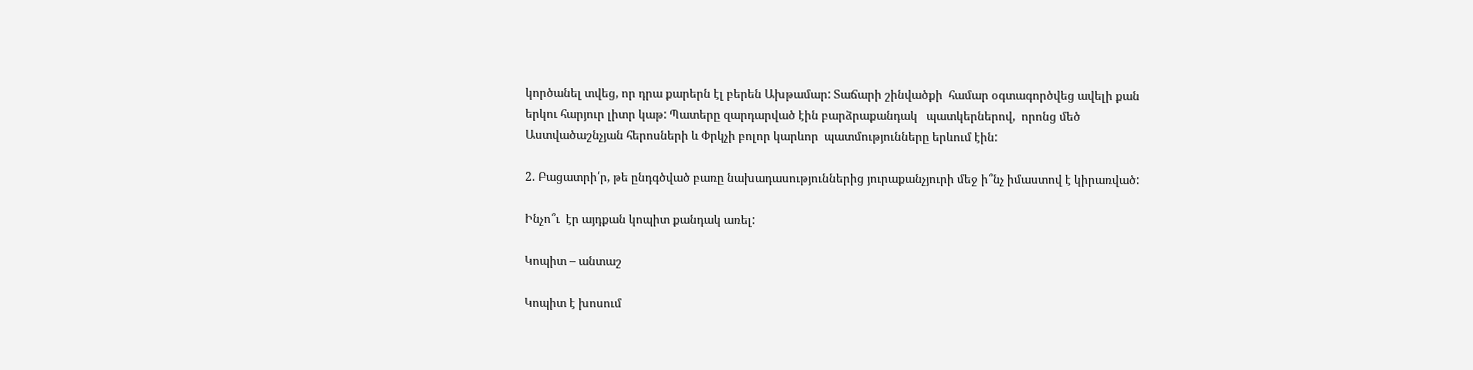կործանել տվեց, որ դրա քարերն էլ բերեն Ախթամար: Տաճարի շինվածքի  համար օգտագործվեց ավելի քան երկու հարյուր լիտր կաթ: Պատերը զարդարված էին բարձրաքանդակ   պատկերներով,  որոնց մեծ Աստվածաշնչյան հերոսների և Փրկչի բոլոր կարևոր  պատմությունները երևում էին:

2. Բացատրի՛ր, թե ընդգծված բառը նախադասություններից յուրաքանչյուրի մեջ ի՞նչ իմաստով է կիրառված:

Ինչո՞ւ  էր այդքան կոպիտ քանդակ առել:

Կոպիտ – անտաշ

Կոպիտ է խոսում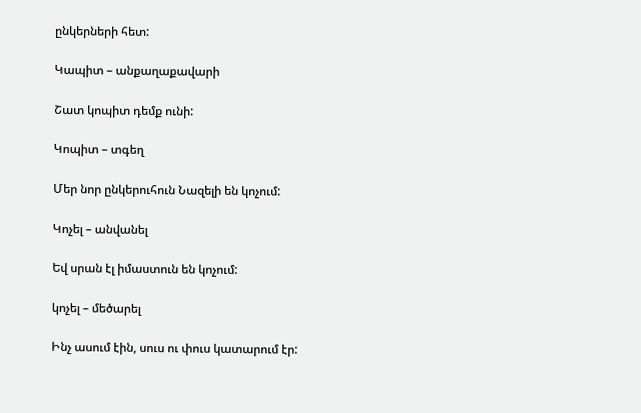ընկերների հետ:

Կապիտ – անքաղաքավարի

Շատ կոպիտ դեմք ունի:

Կոպիտ – տգեղ

Մեր նոր ընկերուհուն Նազելի են կոչում:

Կոչել – անվանել

Եվ սրան էլ իմաստուն են կոչում:

կոչել – մեծարել

Ինչ ասում էին, սուս ու փուս կատարում էր: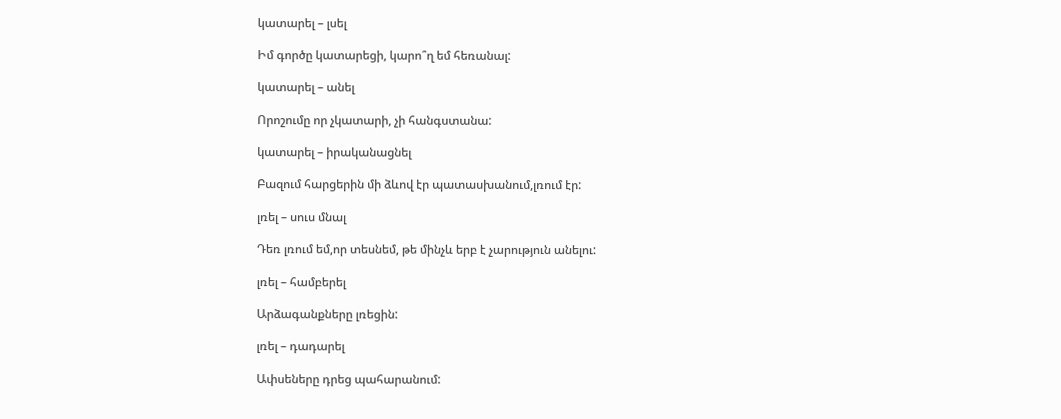կատարել – լսել

Իմ գործը կատարեցի, կարո՞ղ եմ հեռանալ:

կատարել – անել

Որոշումը որ չկատարի, չի հանգստանա:

կատարել – իրականացնել

Բազում հարցերին մի ձևով էր պատասխանում,լռում էր:

լռել – սուս մնալ

Դեռ լռում եմ,որ տեսնեմ, թե մինչև երբ է չարություն անելու:

լռել – համբերել

Արձագանքները լռեցին:

լռել – դադարել

Ափսեները դրեց պահարանում: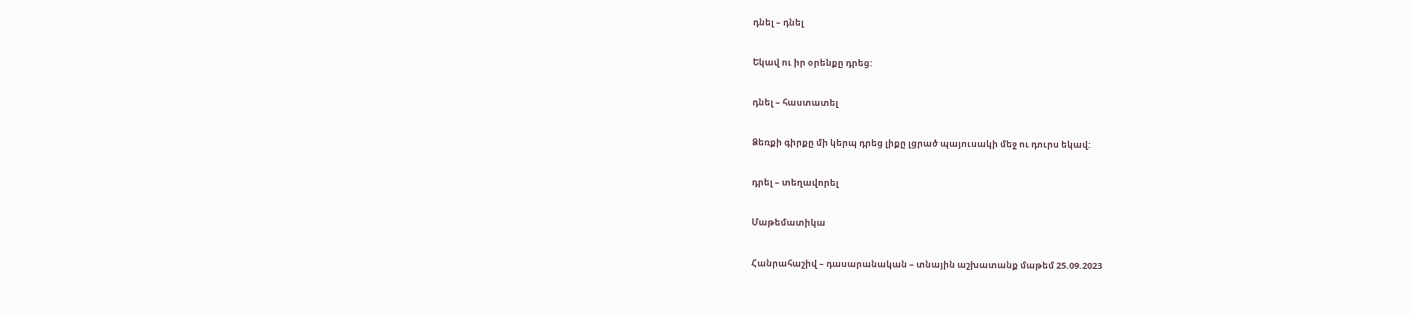դնել – դնել

Եկավ ու իր օրենքը դրեց:

դնել – հաստատել

Ձեռքի գիրքը մի կերպ դրեց լիքը լցրած պայուսակի մեջ ու դուրս եկավ:

դրել – տեղավորել

Մաթեմատիկա

Հանրահաշիվ – դասարանական – տնային աշխատանք մաթեմ 25.09.2023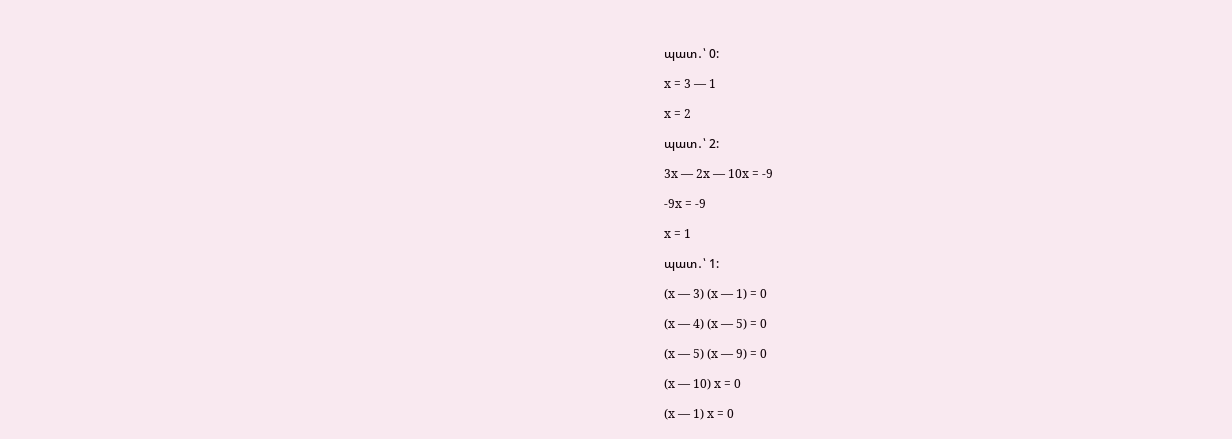պատ․՝ 0:

x = 3 — 1

x = 2

պատ․՝ 2:

3x — 2x — 10x = -9

-9x = -9

x = 1

պատ․՝ 1:

(x — 3) (x — 1) = 0

(x — 4) (x — 5) = 0

(x — 5) (x — 9) = 0

(x — 10) x = 0

(x — 1) x = 0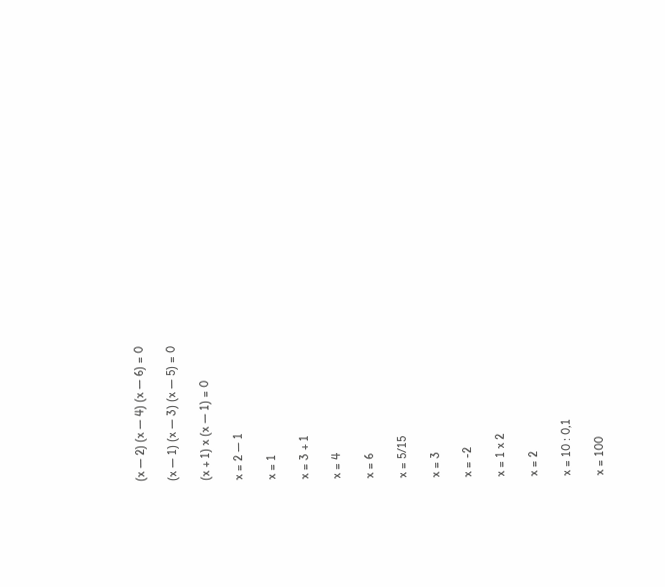(x — 2) (x — 4) (x — 6) = 0

(x — 1) (x — 3) (x — 5) = 0

(x + 1) x (x — 1) = 0

x = 2 — 1

x = 1

x = 3 + 1

x = 4

x = 6

x = 5/15

x = 3

x = -2

x = 1 x 2

x = 2

x = 10 : 0,1

x = 100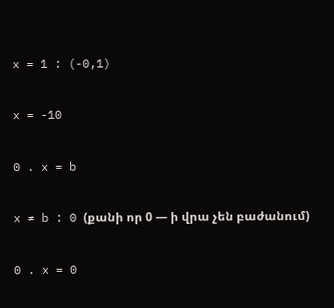x = 1 : (-0,1)

x = -10

0 . x = b

x ≠ b : 0 (քանի որ 0 — ի վրա չեն բաժանում)

0 . x = 0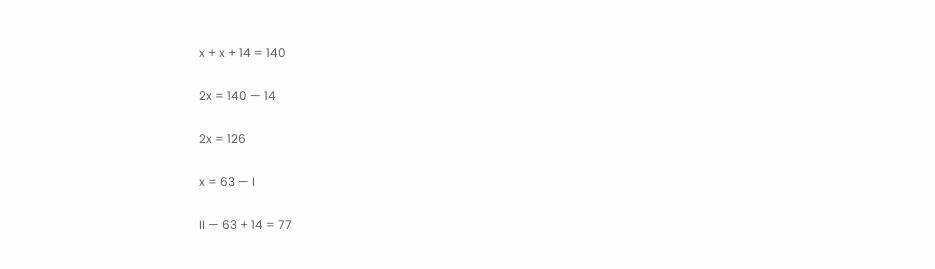x + x + 14 = 140

2x = 140 — 14

2x = 126

x = 63 — I

II — 63 + 14 = 77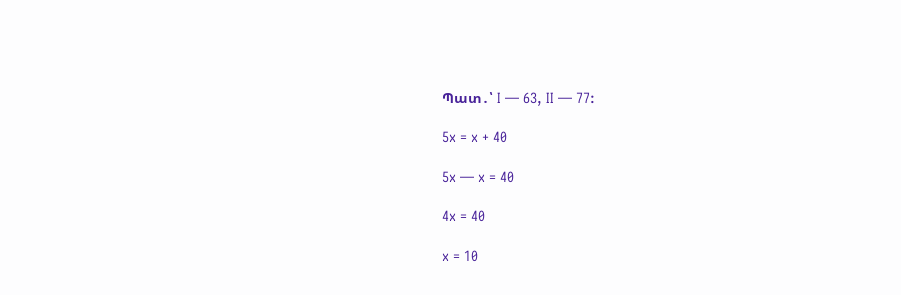Պատ․՝ I — 63, II — 77:

5x = x + 40

5x — x = 40

4x = 40

x = 10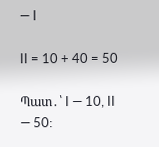— I

II = 10 + 40 = 50

Պատ․՝ I — 10, II — 50: